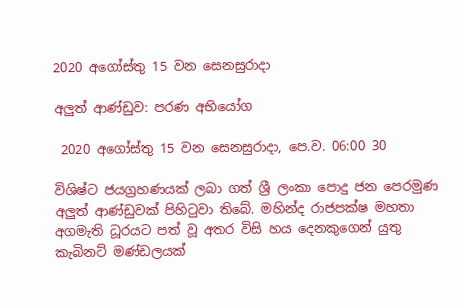2020 අගෝස්තු 15 වන සෙනසුරාදා

අලුත් ආණ්ඩුව: පරණ අභියෝග

 2020 අගෝස්තු 15 වන සෙනසුරාදා, පෙ.ව. 06:00 30

විශිෂ්ට ජයග්‍රහණයක් ලබා ගත් ශ්‍රී ලංකා පොදු ජන පෙරමුණ අලුත් ආණ්ඩුවක් පිහිටුවා තිබේ. මහින්ද රාජපක්ෂ මහතා අගමැති ධූරයට පත් වූ අතර විසි හය දෙනකුගෙන් යුතු කැබිනට් මණ්ඩලයක්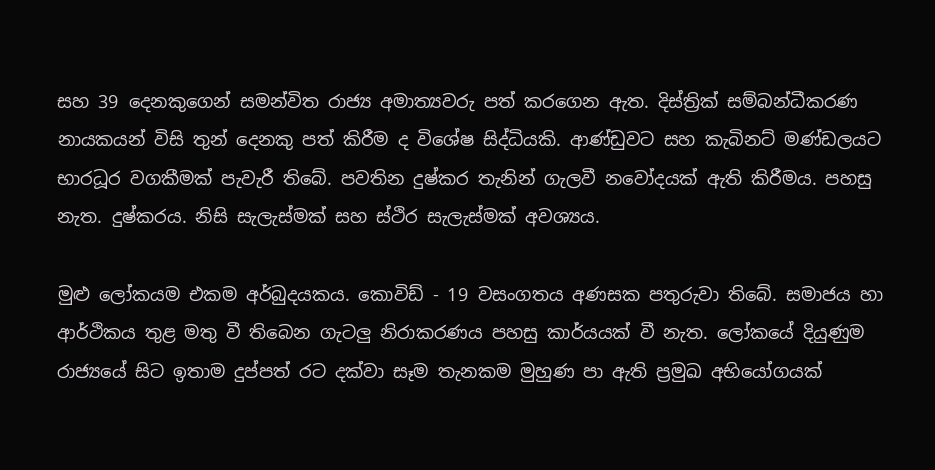සහ 39 දෙනකුගෙන් සමන්විත රාජ්‍ය අමාත්‍යවරු පත් කරගෙන ඇත. දිස්ත්‍රික් සම්බන්ධීකරණ නායකයන් විසි තුන් දෙනකු පත් කිරීම ද විශේෂ සිද්ධියකි. ආණ්ඩුවට සහ කැබිනට් මණ්ඩලයට භාරධූර වගකීමක් පැවැරී තිබේ. පවතින දුෂ්කර තැනින් ගැලවී නවෝදයක් ඇති කිරීමය. පහසු නැත. දුෂ්කරය. නිසි සැලැස්මක් සහ ස්ථිර සැලැස්මක් අවශ්‍යය.

මුළු ලෝකයම එකම අර්බුදයකය. කොවිඩ් - 19 වසංගතය අණසක පතුරුවා තිබේ. සමාජය හා ආර්ථිකය තුළ මතු වී තිබෙන ගැටලු නිරාකරණය පහසු කාර්යයක් වී නැත. ලෝකයේ දියුණුම රාජ්‍යයේ සිට ඉතාම දුප්පත් රට දක්වා සෑම තැනකම මුහුණ පා ඇති ප්‍රමුඛ අභියෝගයක්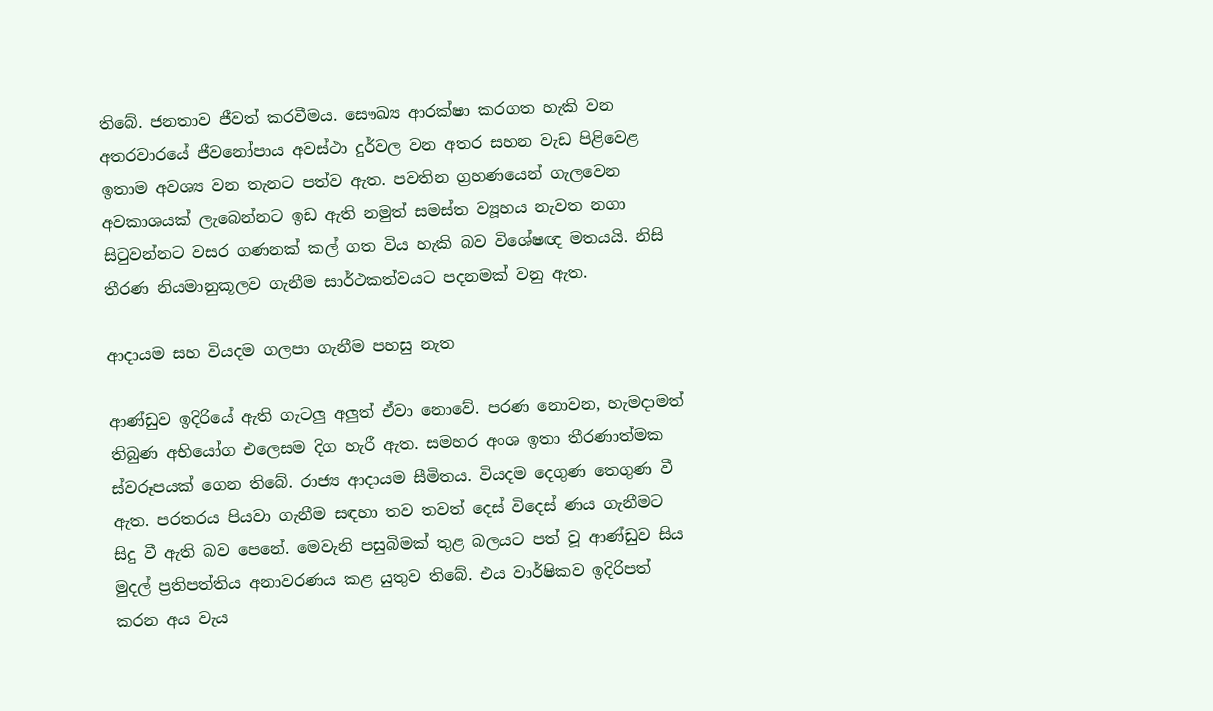තිබේ. ජනතාව ජීවත් කරවීමය. සෞඛ්‍ය ආරක්ෂා කරගත හැකි වන අතරවාරයේ ජීවනෝපාය අවස්ථා දුර්වල වන අතර සහන වැඩ පිළිවෙළ ඉතාම අවශ්‍ය වන තැනට පත්ව ඇත. පවතින ග්‍රහණයෙන් ගැලවෙන අවකාශයක් ලැබෙන්නට ඉඩ ඇති නමුත් සමස්ත ව්‍යූහය නැවත නගා සිටුවන්නට වසර ගණනක් කල් ගත විය හැකි බව විශේෂඥ මතයයි. නිසි තීරණ නියමානුකූලව ගැනීම සාර්ථකත්වයට පදනමක් වනු ඇත.

ආදායම සහ වියදම ගලපා ගැනීම පහසු නැත

ආණ්ඩුව ඉදිරියේ ඇති ගැටලු අලුත් ඒවා නොවේ. පරණ නොවන, හැමදාමත් තිබුණ අභියෝග එලෙසම දිග හැරී ඇත. සමහර අංශ ඉතා තීරණාත්මක ස්වරූපයක් ගෙන තිබේ. රාජ්‍ය ආදායම සීමිතය. වියදම දෙගුණ තෙගුණ වී ඇත. පරතරය පියවා ගැනීම සඳහා තව තවත් දෙස් විදෙස් ණය ගැනීමට සිදු වී ඇති බව පෙනේ. මෙවැනි පසුබිමක් තුළ බලයට පත් වූ ආණ්ඩුව සිය මුදල් ප්‍රතිපත්තිය අනාවරණය කළ යුතුව තිබේ. එය වාර්ෂිකව ඉදිරිපත් කරන අය වැය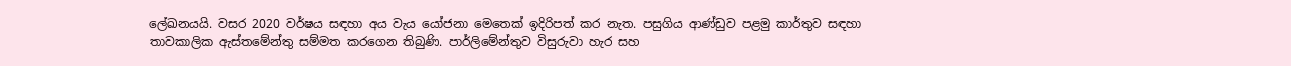ලේඛනයයි. වසර 2020 වර්ෂය සඳහා අය වැය යෝජනා මෙතෙක් ඉදිරිපත් කර නැත. පසුගිය ආණ්ඩුව පළමු කාර්තුව සඳහා තාවකාලික ඇස්තමේන්තු සම්මත කරගෙන තිබුණි. පාර්ලිමේන්තුව විසුරුවා හැර සහ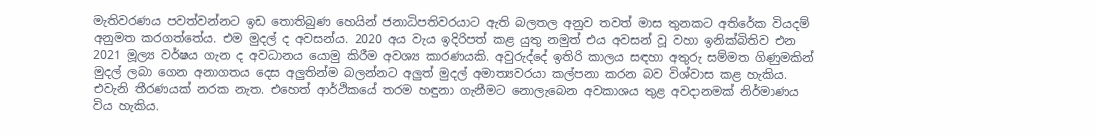මැතිවරණය පවත්වන්නට ඉඩ තොතිබුණ හෙයින් ජනාධිපතිවරයාට ඇති බලතල අනුව තවත් මාස තුනකට අතිරේක වියදම් අනුමත කරගත්තේය. එම මුදල් ද අවසන්ය. 2020 අය වැය ඉදිරිපත් කළ යුතු නමුත් එය අවසන් වූ වහා ඉනික්බිතිව එන 2021 මූල්‍ය වර්ෂය ගැන ද අවධානය යොමු කිරීම අවශ්‍ය කාරණයකි. අවුරුද්දේ ඉතිරි කාලය සඳහා අතුරු සම්මත ගිණුමකින් මුදල් ලබා ගෙන අනාගතය දෙස අලුතින්ම බලන්නට අලුත් මුදල් අමාත්‍යවරයා කල්පනා කරන බව විශ්වාස කළ හැකිය. එවැනි තීරණයක් නරක නැත. එහෙත් ආර්ථිකයේ තරම හඳුනා ගැනීමට නොලැබෙන අවකාශය තුළ අවදානමක් නිර්මාණය විය හැකිය.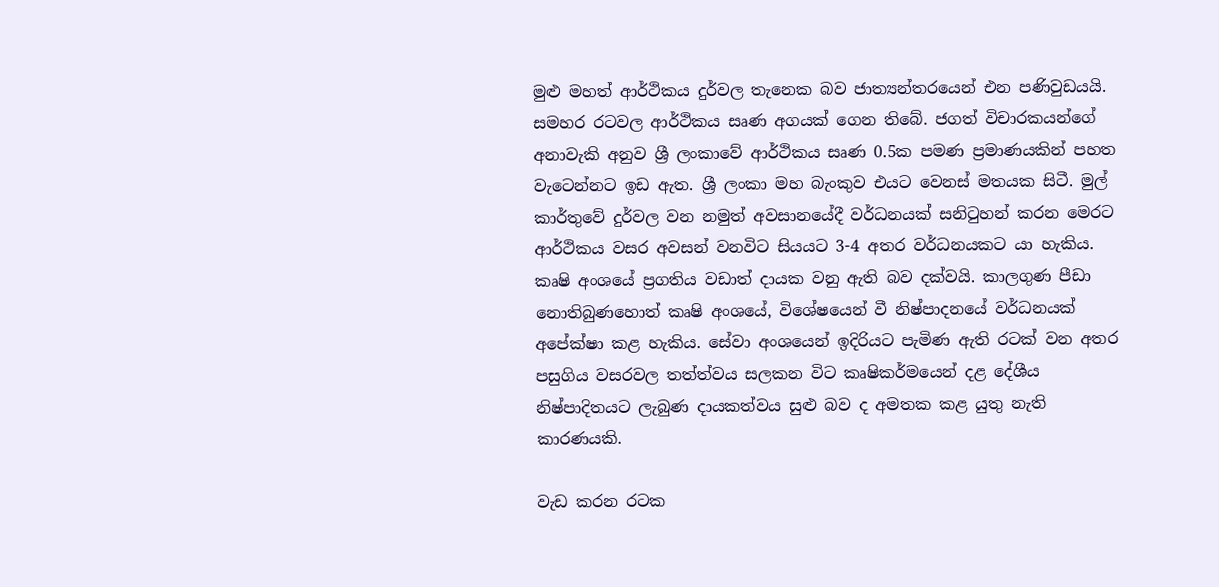මුළු මහත් ආර්ථිකය දුර්වල තැනෙක බව ජාත්‍යන්තරයෙන් එන පණිවුඩයයි. සමහර රටවල ආර්ථිකය සෘණ අගයක් ගෙන තිබේ. ජගත් විචාරකයන්ගේ අනාවැකි අනුව ශ්‍රී ලංකාවේ ආර්ථිකය සෘණ 0.5ක පමණ ප්‍රමාණයකින් පහත වැටෙන්නට ඉඩ ඇත. ශ්‍රී ලංකා මහ බැංකුව එයට වෙනස් මතයක සිටී. මුල් කාර්තුවේ දුර්වල වන නමුත් අවසානයේදී වර්ධනයක් සනිටුහන් කරන මෙරට ආර්ථිකය වසර අවසන් වනවිට සියයට 3-4 අතර වර්ධනයකට යා හැකිය. කෘෂි අංශයේ ප්‍රගතිය වඩාත් දායක වනු ඇති බව දක්වයි. කාලගුණ පීඩා නොතිබුණහොත් කෘෂි අංශයේ, විශේෂයෙන් වී නිෂ්පාදනයේ වර්ධනයක් අපේක්ෂා කළ හැකිය. සේවා අංශයෙන් ඉදිරියට පැමිණ ඇති රටක් වන අතර පසුගිය වසරවල තත්ත්වය සලකන විට කෘෂිකර්මයෙන් දළ දේශීය නිෂ්පාදිතයට ලැබුණ දායකත්වය සුළු බව ද අමතක කළ යුතු නැති කාරණයකි.

වැඩ කරන රටක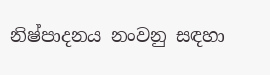නිෂ්පාදනය නංවනු සඳහා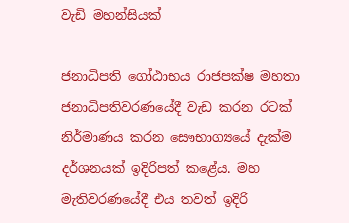වැඩි මහන්සියක්

ජනාධිපති ගෝඨාභය රාජපක්ෂ මහතා ජනාධිපතිවරණයේදී වැඩ කරන රටක් නිර්මාණය කරන සෞභාග්‍යයේ දැක්ම දර්ශනයක් ඉදිරිපත් කළේය. මහ මැතිවරණයේදී එය තවත් ඉදිරි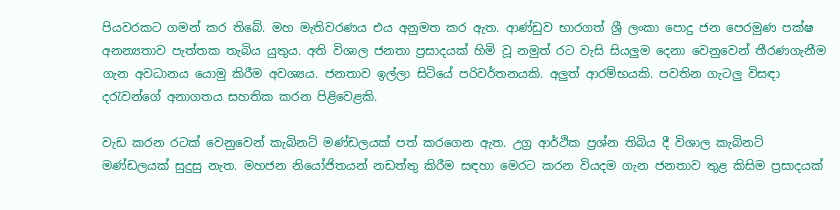පියවරකට ගමන් කර තිබේ. මහ මැතිවරණය එය අනුමත කර ඇත. ආණ්ඩුව භාරගත් ශ්‍රී ලංකා පොදු ජන පෙරමුණ පක්ෂ අනන්‍යතාව පැත්තක තැබිය යුතුය. අති විශාල ජනතා ප්‍රසාදයක් හිමි වූ නමුත් රට වැසි සියලුම දෙනා වෙනුවෙන් තීරණගැනීම ගැන අවධානය යොමු කිරීම අවශ්‍යය. ජනතාව ඉල්ලා සිටියේ පරිවර්තනයකි. අලුත් ආරම්භයකි. පවතින ගැටලු විසඳා දරැවන්ගේ අනාගතය සහතික කරන පිළිවෙළකි.

වැඩ කරන රටක් වෙනුවෙන් කැබිනට් මණ්ඩලයක් පත් කරගෙන ඇත. උග්‍ර ආර්ථික ප්‍රශ්න තිබිය දී විශාල කැබිනට් මණ්ඩලයක් සුදුසු නැත. මහජන නියෝජිතයන් නඩත්තු කිරීම සඳහා මෙරට කරන වියදම ගැන ජනතාව තුළ කිසිම ප්‍රසාදයක්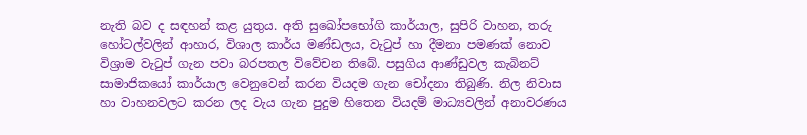නැති බව ද සඳහන් කළ යුතුය. අති සුඛෝපභෝගි කාර්යාල, සුපිරි වාහන, තරු හෝටල්වලින් ආහාර, විශාල කාර්ය මණ්ඩලය, වැටුප් හා දීමනා පමණක් නොව විශ්‍රාම වැටුප් ගැන පවා බරපතල විවේචන තිබේ. පසුගිය ආණ්ඩුවල කැබිනට් සාමාජිකයෝ කාර්යාල වෙනුවෙන් කරන වියදම ගැන චෝදනා තිබුණි. නිල නිවාස හා වාහනවලට කරන ලද වැය ගැන පුදුම හිතෙන වියදම් මාධ්‍යවලින් අනාවරණය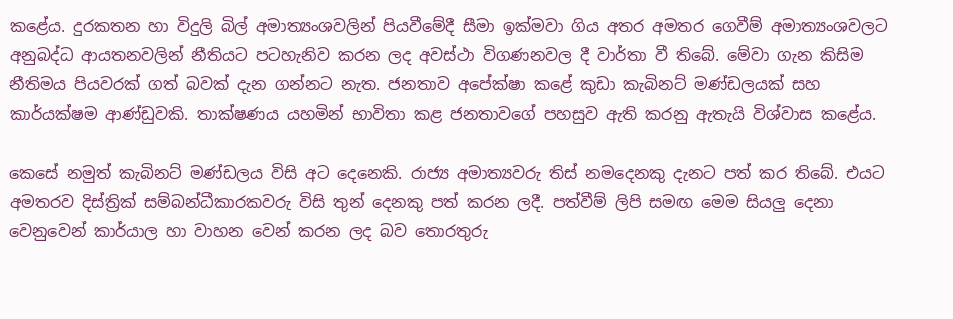කළේය. දුරකතන හා විදුලි බිල් අමාත්‍යංශවලින් පියවීමේදී සීමා ඉක්මවා ගිය අතර අමතර ගෙවීම් අමාත්‍යංශවලට අනුබද්ධ ආයතනවලින් නීතියට පටහැනිව කරන ලද අවස්ථා විගණනවල දී වාර්තා වී තිබේ. මේවා ගැන කිසිම නීතිමය පියවරක් ගත් බවක් දැන ගන්නට නැත. ජනතාව අපේක්ෂා කළේ කුඩා කැබිනට් මණ්ඩලයක් සහ කාර්යක්ෂම ආණ්ඩුවකි. තාක්ෂණය යහමින් භාවිතා කළ ජනතාවගේ පහසුව ඇති කරනු ඇතැයි විශ්වාස කළේය.

කෙසේ නමුත් කැබිනට් මණ්ඩලය විසි අට දෙනෙකි. රාජ්‍ය අමාත්‍යවරු තිස් නමදෙනකු දැනට පත් කර තිබේ. එයට අමතරව දිස්ත්‍රික් සම්බන්ධීකාරකවරු විසි තුන් දෙනකු පත් කරන ලදී. පත්වීම් ලිපි සමඟ මෙම සියලු දෙනා වෙනුවෙන් කාර්යාල හා වාහන වෙන් කරන ලද බව තොරතුරු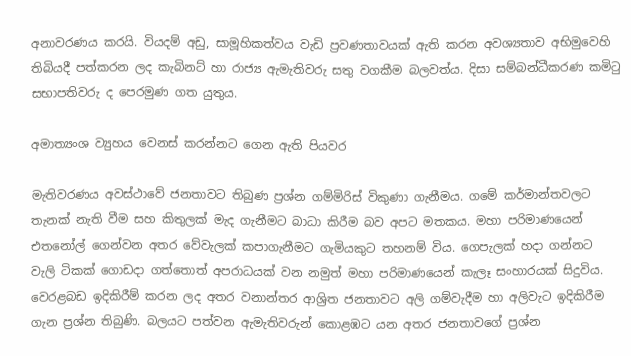අනාවරණය කරයි. වියදම් අඩු, සාමූහිකත්වය වැඩි ප්‍රවණතාවයක් ඇති කරන අවශ්‍යතාව අභිමුවෙහි තිබියදී පත්කරන ලද කැබිනට් හා රාජ්‍ය ඇමැතිවරු සතු වගකීම බලවත්ය. දිසා සම්බන්ධීකරණ කමිටු සභාපතිවරු ද පෙරමුණ ගත යුතුය.

අමාත්‍යංශ ව්‍යුහය වෙනස් කරන්නට ගෙන ඇති පියවර

මැතිවරණය අවස්ථාවේ ජනතාවට තිබුණ ප්‍රශ්න ගම්මිරිස් විකුණා ගැනීමය. ගමේ කර්මාන්තවලට තැනක් නැති වීම සහ කිතුලක් මැද ගැනීමට බාධා කිරීම බව අපට මතකය. මහා පරිමාණයෙන් එතනෝල් ගෙන්වන අතර වේවැලක් කපාගැනීමට ගැමියකුට තහනම් විය. ගෙපැලක් හදා ගන්නට වැලි ටිකක් ගොඩදා ගත්තොත් අපරාධයක් වන නමුත් මහා පරිමාණයෙන් කැලෑ සංහාරයක් සිදුවිය. වෙරළබඩ ඉදිකිරීම් කරන ලද අතර වනාන්තර ආශ්‍රිත ජනතාවට අලි ගම්වැදීම හා අලිවැට ඉදිකිරීම ගැන ප්‍රශ්න තිබුණි. බලයට පත්වන ඇමැතිවරුන් කොළඹට යන අතර ජනතාවගේ ප්‍රශ්න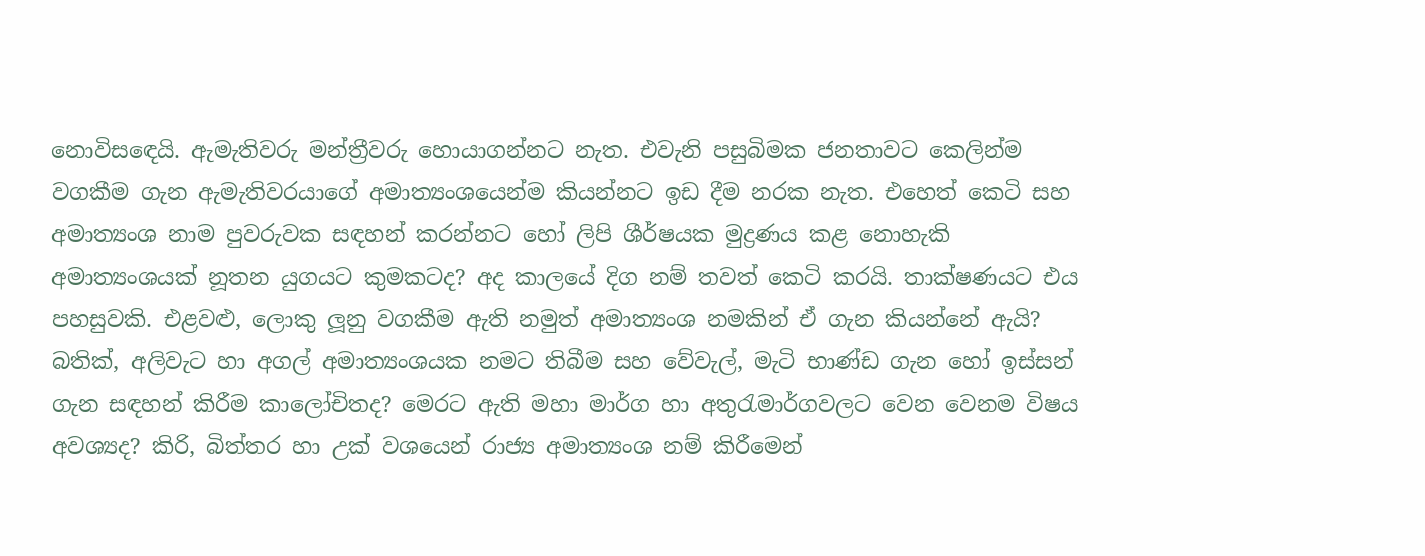නොවිසඳෙයි. ඇමැතිවරු මන්ත්‍රීවරු හොයාගන්නට නැත. එවැනි පසුබිමක ජනතාවට කෙලින්ම වගකීම ගැන ඇමැතිවරයාගේ අමාත්‍යංශයෙන්ම කියන්නට ඉඩ දීම නරක නැත. එහෙත් කෙටි සහ අමාත්‍යංශ නාම පුවරුවක සඳහන් කරන්නට හෝ ලිපි ශීර්ෂයක මුද්‍රණය කළ නොහැකි අමාත්‍යංශයක් නූතන යුගයට කුමකටද? අද කාලයේ දිග නම් තවත් කෙටි කරයි. තාක්ෂණයට එය පහසුවකි. එළවළු, ලොකු ලූනු වගකීම ඇති නමුත් අමාත්‍යංශ නමකින් ඒ ගැන කියන්නේ ඇයි? බතික්, අලිවැට හා අගල් අමාත්‍යංශයක නමට තිබීම සහ වේවැල්, මැටි භාණ්ඩ ගැන හෝ ඉස්සන් ගැන සඳහන් කිරීම කාලෝචිතද? මෙරට ඇති මහා මාර්ග හා අතුරැමාර්ගවලට වෙන වෙනම විෂය අවශ්‍යද? කිරි, බිත්තර හා උක් වශයෙන් රාජ්‍ය අමාත්‍යංශ නම් කිරීමෙන්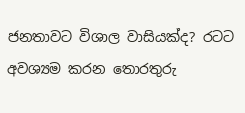ජනතාවට විශාල වාසියක්ද? රටට අවශ්‍යම කරන තොරතුරු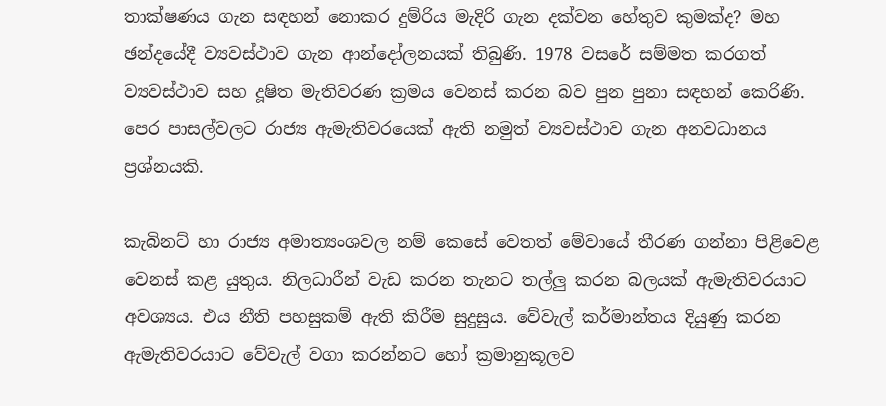තාක්ෂණය ගැන සඳහන් නොකර දුම්රිය මැදිරි ගැන දක්වන හේතුව කුමක්ද? මහ ඡන්දයේදී ව්‍යවස්ථාව ගැන ආන්දෝලනයක් තිබුණි. 1978 වසරේ සම්මත කරගත් ව්‍යවස්ථාව සහ දූෂිත මැතිවරණ ක්‍රමය වෙනස් කරන බව පුන පුනා සඳහන් කෙරිණි. පෙර පාසල්වලට රාජ්‍ය ඇමැතිවරයෙක් ඇති නමුත් ව්‍යවස්ථාව ගැන අනවධානය ප්‍රශ්නයකි.

කැබිනට් හා රාජ්‍ය අමාත්‍යංශවල නම් කෙසේ වෙතත් මේවායේ තීරණ ගන්නා පිළිවෙළ වෙනස් කළ යුතුය. නිලධාරීන් වැඩ කරන තැනට තල්ලු කරන බලයක් ඇමැතිවරයාට අවශ්‍යය. එය නීති පහසුකම් ඇති කිරීම සුදුසුය. වේවැල් කර්මාන්තය දියුණු කරන ඇමැතිවරයාට වේවැල් වගා කරන්නට හෝ ක්‍රමානුකූලව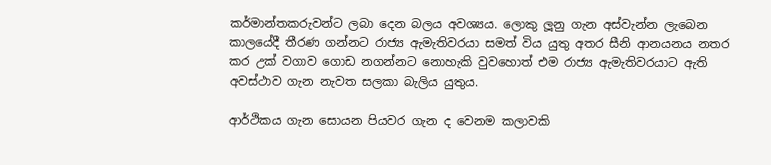කර්මාන්තකරුවන්ට ලබා දෙන බලය අවශ්‍යය. ලොකු ලූනු ගැන අස්වැන්න ලැබෙන කාලයේදී තීරණ ගන්නට රාජ්‍ය ඇමැතිවරයා සමත් විය යුතු අතර සීනි ආනයනය නතර කර උක් වගාව ගොඩ නගන්නට නොහැකි වුවහොත් එම රාජ්‍ය ඇමැතිවරයාට ඇති අවස්ථාව ගැන නැවත සලකා බැලිය යුතුය.

ආර්ථිකය ගැන සොයන පියවර ගැන ද වෙනම කලාවකි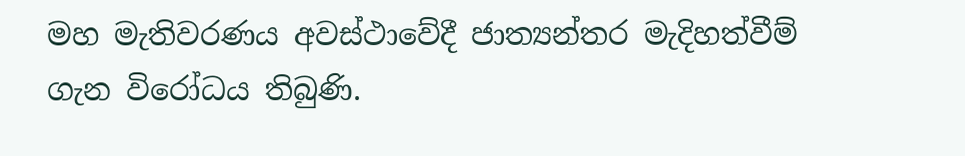මහ මැතිවරණය අවස්ථාවේදී ජාත්‍යන්තර මැදිහත්වීම් ගැන විරෝධය තිබුණි.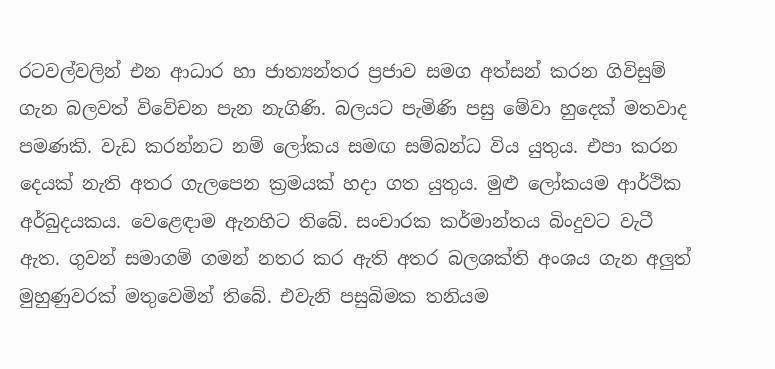රටවල්වලින් එන ආධාර හා ජාත්‍යන්තර ප්‍රජාව සමග අත්සන් කරන ගිවිසුම් ගැන බලවත් විවේචන පැන නැගිණි. බලයට පැමිණි පසු මේවා හුදෙක් මතවාද පමණකි. වැඩ කරන්නට නම් ලෝකය සමඟ සම්බන්ධ විය යුතුය. එපා කරන දෙයක් නැති අතර ගැලපෙන ක්‍රමයක් හදා ගත යුතුය. මුළු ලෝකයම ආර්ථික අර්බුදයකය. වෙළෙඳාම ඇනහිට තිබේ. සංචාරක කර්මාන්තය බිංදුවට වැටී ඇත. ගුවන් සමාගම් ගමන් නතර කර ඇති අතර බලශක්ති අංශය ගැන අලුත් මුහුණුවරක් මතුවෙමින් තිබේ. එවැනි පසුබිමක තනියම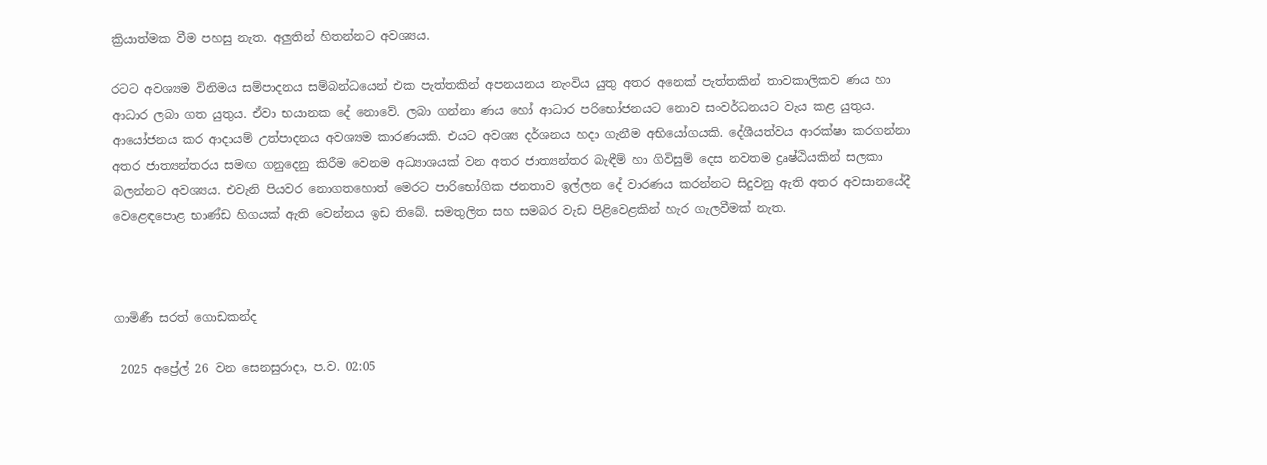ක්‍රියාත්මක වීම පහසු නැත. අලුතින් හිතන්නට අවශ්‍යය.

රටට අවශ්‍යම විනිමය සම්පාදනය සම්බන්ධයෙන් එක පැත්තකින් අපනයනය නැංවිය යුතු අතර අනෙක් පැත්තකින් තාවකාලිකව ණය හා ආධාර ලබා ගත යුතුය. ඒවා භයානක දේ නොවේ. ලබා ගන්නා ණය හෝ ආධාර පරිභෝජනයට නොව සංවර්ධනයට වැය කළ යුතුය. ආයෝජනය කර ආදායම් උත්පාදනය අවශ්‍යම කාරණයකි. එයට අවශ්‍ය දර්ශනය හදා ගැනීම අභියෝගයකි. දේශීයත්වය ආරක්ෂා කරගන්නා අතර ජාත්‍යන්තරය සමඟ ගනුදෙනු කිරීම වෙනම අධ්‍යාශයක් වන අතර ජාත්‍යන්තර බැඳීම් හා ගිවිසුම් දෙස නවතම ද්‍රෘෂ්ඨියකින් සලකා බලන්නට අවශ්‍යය. එවැනි පියවර නොගතහොත් මෙරට පාරිභෝගික ජනතාව ඉල්ලන දේ වාරණය කරන්නට සිදුවනු ඇති අතර අවසානයේදී වෙළෙඳපොළ භාණ්ඩ හිගයක් ඇති වෙන්නය ඉඩ තිබේ. සමතුලිත සහ සමබර වැඩ පිළිවෙළකින් හැර ගැලවීමක් නැත.



ගාමිණී සරත් ගොඩකන්ද

 2025 අප්‍රේල් 26 වන සෙනසුරාදා, ප.ව. 02:05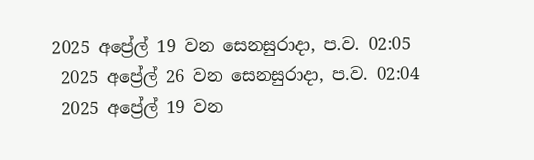2025 අප්‍රේල් 19 වන සෙනසුරාදා, ප.ව. 02:05
 2025 අප්‍රේල් 26 වන සෙනසුරාදා, ප.ව. 02:04
 2025 අප්‍රේල් 19 වන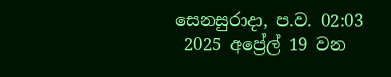සෙනසුරාදා, ප.ව. 02:03
 2025 අප්‍රේල් 19 වන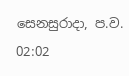සෙනසුරාදා, ප.ව. 02:02